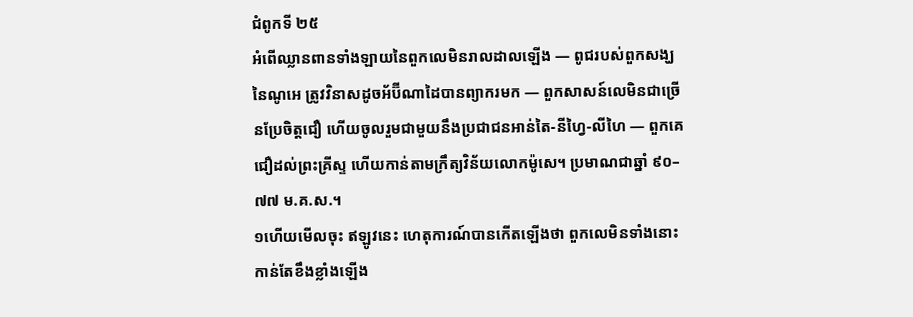ជំពូកទី ២៥
អំពើឈ្លានពានទាំងឡាយនៃពួកលេមិនរាលដាលឡើង — ពូជរបស់ពួកសង្ឃនៃណូអេ ត្រូវវិនាសដូចអ័ប៊ីណាដៃបានព្យាករមក — ពួកសាសន៍លេមិនជាច្រើនប្រែចិត្តជឿ ហើយចូលរួមជាមួយនឹងប្រជាជនអាន់តៃ-នីហ្វៃ-លីហៃ — ពួកគេជឿដល់ព្រះគ្រីស្ទ ហើយកាន់តាមក្រឹត្យវិន័យលោកម៉ូសេ។ ប្រមាណជាឆ្នាំ ៩០–៧៧ ម.គ.ស.។
១ហើយមើលចុះ ឥឡូវនេះ ហេតុការណ៍បានកើតឡើងថា ពួកលេមិនទាំងនោះកាន់តែខឹងខ្លាំងឡើង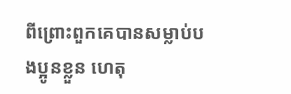ពីព្រោះពួកគេបានសម្លាប់បងប្អូនខ្លួន ហេតុ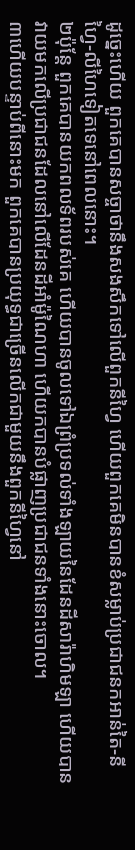ដូច្នេះហើយ ពួកគេបានសច្ចាថានឹងសងសឹកទៅលើពួកនីហ្វៃ ហើយពួកគេមិនបានខំសម្លាប់ប្រជាជនកអាន់តៃ-នីហ្វៃ-លីហៃទៀតទេនៅពេលនោះ។
២ប៉ុន្តែ ពួកគេបានយកពលទ័ពរបស់គេ ហើយបានចូលទៅឯព្រំប្រទល់ទាំងឡាយនៃដែនដីសារ៉ាហិមឡា ហើយបានវាយមកលើប្រជាជនដែលនៅលើដែនដីអាំម៉ូណៃហា ហើយកបានបំផ្លាញប្រជាជនទាំងនោះចោល។
៣ហើយបន្ទាប់ពីនោះមក ពួកគេបានប្រយុទ្ធជាច្រើនលើកជាមួយនឹងពួកនីហ្វៃនៅ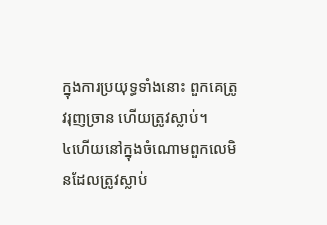ក្នុងការប្រយុទ្ធទាំងនោះ ពួកគេត្រូវរុញច្រាន ហើយត្រូវស្លាប់។
៤ហើយនៅក្នុងចំណោមពួកលេមិនដែលត្រូវស្លាប់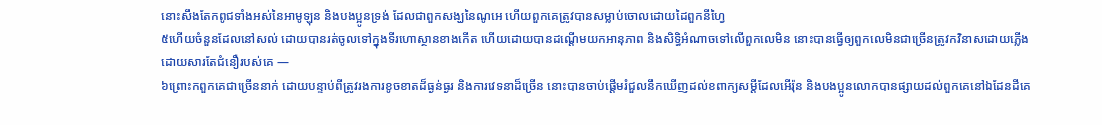នោះសឹងតែកពូជទាំងអស់នៃអាមូឡុន និងបងប្អូនទ្រង់ ដែលជាពួកសង្ឃនៃណូអេ ហើយពួកគេត្រូវបានសម្លាប់ចោលដោយដៃពួកនីហ្វៃ
៥ហើយចំនួនដែលនៅសល់ ដោយបានរត់ចូលទៅក្នុងទីរហោស្ថានខាងកើត ហើយដោយបានដណ្ដើមយកអានុភាព និងសិទ្ធិអំណាចទៅលើពួកលេមិន នោះបានធ្វើឲ្យពួកលេមិនជាច្រើនត្រូវកវិនាសដោយភ្លើង ដោយសារតែជំនឿរបស់គេ —
៦ព្រោះកពួកគេជាច្រើននាក់ ដោយបន្ទាប់ពីត្រូវរងការខូចខាតដ៏ធ្ងន់ធ្ងរ និងការវេទនាដ៏ច្រើន នោះបានចាប់ផ្ដើមរំជួលនឹកឃើញដល់ខពាក្យសម្ដីដែលអើរ៉ុន និងបងប្អូនលោកបានផ្សាយដល់ពួកគេនៅឯដែនដីគេ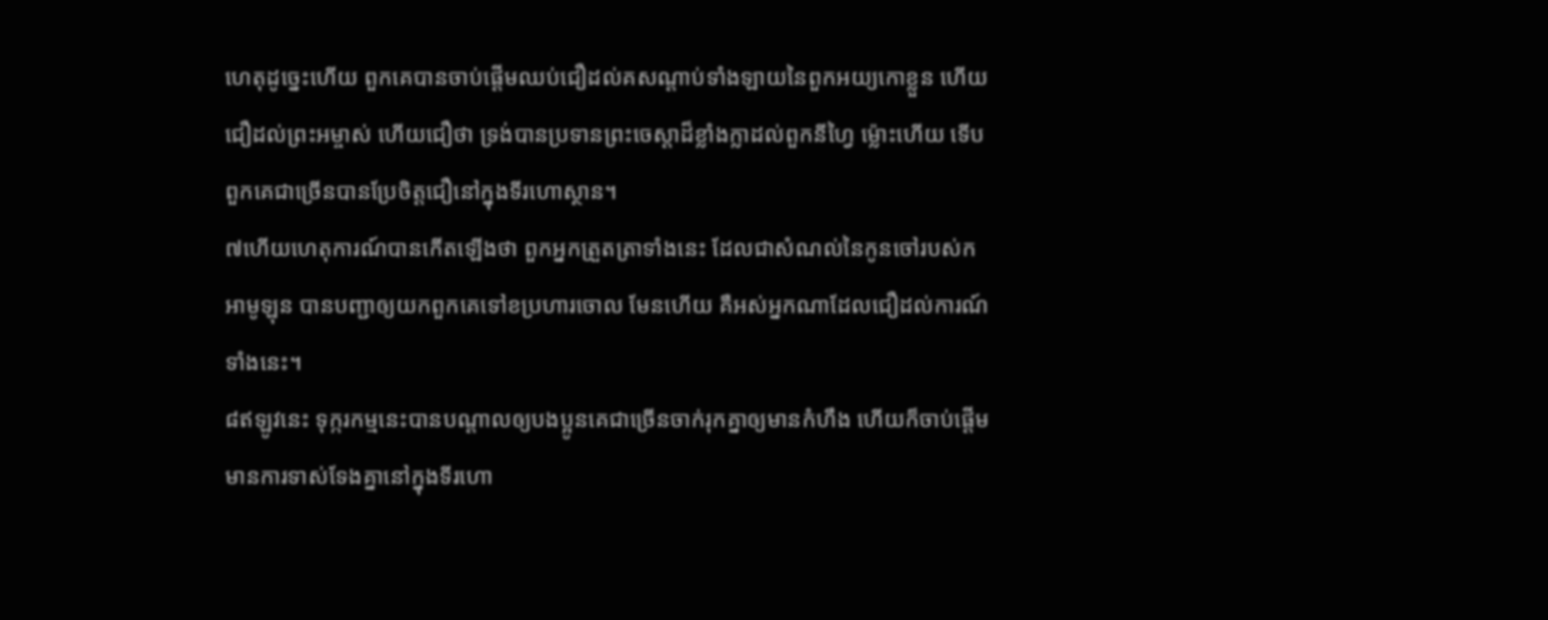ហេតុដូច្នេះហើយ ពួកគេបានចាប់ផ្ដើមឈប់ជឿដល់គសណ្ដាប់ទាំងឡាយនៃពួកអយ្យកោខ្លួន ហើយជឿដល់ព្រះអម្ចាស់ ហើយជឿថា ទ្រង់បានប្រទានព្រះចេស្ដាដ៏ខ្លាំងក្លាដល់ពួកនីហ្វៃ ម្ល៉ោះហើយ ទើបពួកគេជាច្រើនបានប្រែចិត្តជឿនៅក្នុងទីរហោស្ថាន។
៧ហើយហេតុការណ៍បានកើតឡើងថា ពួកអ្នកត្រួតត្រាទាំងនេះ ដែលជាសំណល់នៃកូនចៅរបស់កអាមូឡុន បានបញ្ជាឲ្យយកពួកគេទៅខប្រហារចោល មែនហើយ គឺអស់អ្នកណាដែលជឿដល់ការណ៍ទាំងនេះ។
៨ឥឡូវនេះ ទុក្ករកម្មនេះបានបណ្ដាលឲ្យបងប្អូនគេជាច្រើនចាក់រុកគ្នាឲ្យមានកំហឹង ហើយក៏ចាប់ផ្ដើមមានការទាស់ទែងគ្នានៅក្នុងទីរហោ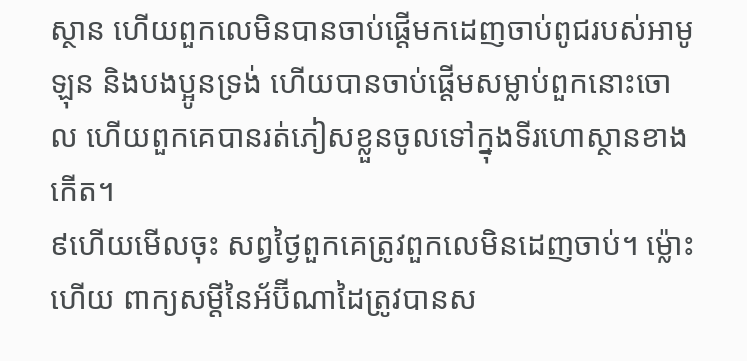ស្ថាន ហើយពួកលេមិនបានចាប់ផ្ដើមកដេញចាប់ពូជរបស់អាមូឡុន និងបងប្អូនទ្រង់ ហើយបានចាប់ផ្ដើមសម្លាប់ពួកនោះចោល ហើយពួកគេបានរត់ភៀសខ្លួនចូលទៅក្នុងទីរហោស្ថានខាងកើត។
៩ហើយមើលចុះ សព្វថ្ងៃពួកគេត្រូវពួកលេមិនដេញចាប់។ ម្ល៉ោះហើយ ពាក្យសម្ដីនៃអ័ប៊ីណាដៃត្រូវបានស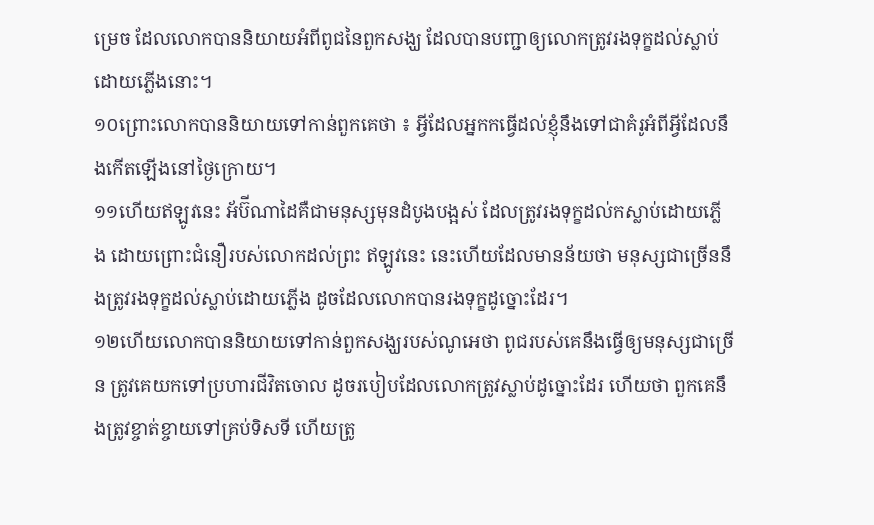ម្រេច ដែលលោកបាននិយាយអំពីពូជនៃពួកសង្ឃ ដែលបានបញ្ជាឲ្យលោកត្រូវរងទុក្ខដល់ស្លាប់ដោយភ្លើងនោះ។
១០ព្រោះលោកបាននិយាយទៅកាន់ពួកគេថា ៖ អ្វីដែលអ្នកកធ្វើដល់ខ្ញុំនឹងទៅជាគំរូអំពីអ្វីដែលនឹងកើតឡើងនៅថ្ងៃក្រោយ។
១១ហើយឥឡូវនេះ អ័ប៊ីណាដៃគឺជាមនុស្សមុនដំបូងបង្អស់ ដែលត្រូវរងទុក្ខដល់កស្លាប់ដោយភ្លើង ដោយព្រោះជំនឿរបស់លោកដល់ព្រះ ឥឡូវនេះ នេះហើយដែលមានន័យថា មនុស្សជាច្រើននឹងត្រូវរងទុក្ខដល់ស្លាប់ដោយភ្លើង ដូចដែលលោកបានរងទុក្ខដូច្នោះដែរ។
១២ហើយលោកបាននិយាយទៅកាន់ពួកសង្ឃរបស់ណូអេថា ពូជរបស់គេនឹងធ្វើឲ្យមនុស្សជាច្រើន ត្រូវគេយកទៅប្រហារជីវិតចោល ដូចរបៀបដែលលោកត្រូវស្លាប់ដូច្នោះដែរ ហើយថា ពួកគេនឹងត្រូវខ្ចាត់ខ្ចាយទៅគ្រប់ទិសទី ហើយត្រូ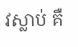វស្លាប់ គឺ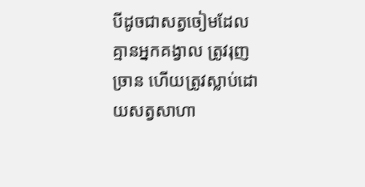បីដូចជាសត្វចៀមដែលគ្មានអ្នកគង្វាល ត្រូវរុញច្រាន ហើយត្រូវស្លាប់ដោយសត្វសាហា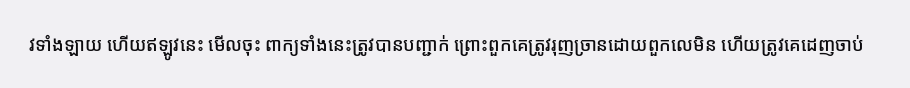វទាំងឡាយ ហើយឥឡូវនេះ មើលចុះ ពាក្យទាំងនេះត្រូវបានបញ្ជាក់ ព្រោះពួកគេត្រូវរុញច្រានដោយពួកលេមិន ហើយត្រូវគេដេញចាប់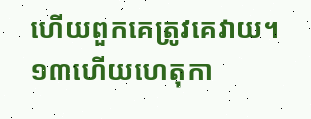ហើយពួកគេត្រូវគេវាយ។
១៣ហើយហេតុកា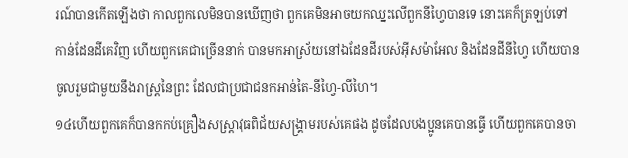រណ៍បានកើតឡើងថា កាលពួកលេមិនបានឃើញថា ពួកគេមិនអាចយកឈ្នះលើពួកនីហ្វៃបានទេ នោះគេក៏ត្រឡប់ទៅកាន់ដែនដីគេវិញ ហើយពួកគេជាច្រើននាក់ បានមកអាស្រ័យនៅឯដែនដីរបស់អ៊ីសម៉ាអែល និងដែនដីនីហ្វៃ ហើយបានចូលរួមជាមួយនឹងរាស្ត្រនៃព្រះ ដែលជាប្រជាជនកអាន់តៃ-នីហ្វៃ-លីហៃ។
១៤ហើយពួកគេក៏បានកកប់គ្រឿងសស្ត្រាវុធពិជ័យសង្គ្រាមរបស់គេផង ដូចដែលបងប្អូនគេបានធ្វើ ហើយពួកគេបានចា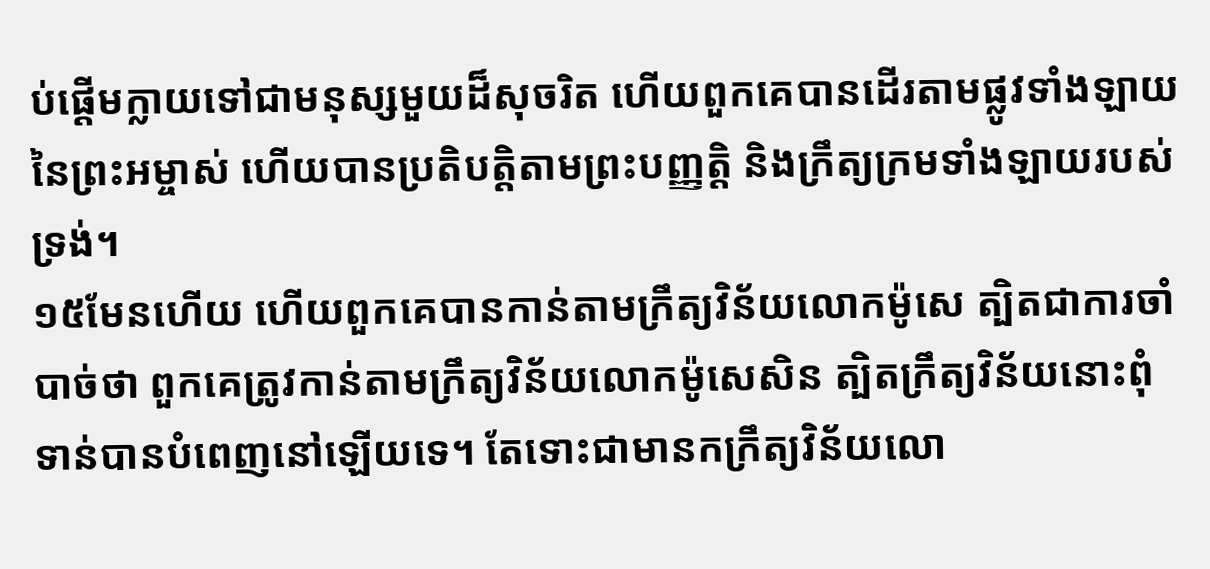ប់ផ្ដើមក្លាយទៅជាមនុស្សមួយដ៏សុចរិត ហើយពួកគេបានដើរតាមផ្លូវទាំងឡាយនៃព្រះអម្ចាស់ ហើយបានប្រតិបត្តិតាមព្រះបញ្ញត្តិ និងក្រឹត្យក្រមទាំងឡាយរបស់ទ្រង់។
១៥មែនហើយ ហើយពួកគេបានកាន់តាមក្រឹត្យវិន័យលោកម៉ូសេ ត្បិតជាការចាំបាច់ថា ពួកគេត្រូវកាន់តាមក្រឹត្យវិន័យលោកម៉ូសេសិន ត្បិតក្រឹត្យវិន័យនោះពុំទាន់បានបំពេញនៅឡើយទេ។ តែទោះជាមានកក្រឹត្យវិន័យលោ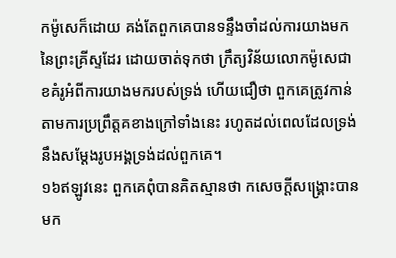កម៉ូសេក៏ដោយ គង់តែពួកគេបានទន្ទឹងចាំដល់ការយាងមកនៃព្រះគ្រីស្ទដែរ ដោយចាត់ទុកថា ក្រឹត្យវិន័យលោកម៉ូសេជាខគំរូអំពីការយាងមករបស់ទ្រង់ ហើយជឿថា ពួកគេត្រូវកាន់តាមការប្រព្រឹត្តគខាងក្រៅទាំងនេះ រហូតដល់ពេលដែលទ្រង់នឹងសម្ដែងរូបអង្គទ្រង់ដល់ពួកគេ។
១៦ឥឡូវនេះ ពួកគេពុំបានគិតស្មានថា កសេចក្ដីសង្គ្រោះបានមក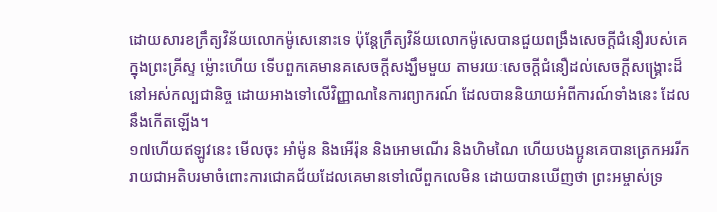ដោយសារខក្រឹត្យវិន័យលោកម៉ូសេនោះទេ ប៉ុន្តែក្រឹត្យវិន័យលោកម៉ូសេបានជួយពង្រឹងសេចក្ដីជំនឿរបស់គេក្នុងព្រះគ្រីស្ទ ម្ល៉ោះហើយ ទើបពួកគេមានគសេចក្ដីសង្ឃឹមមួយ តាមរយៈសេចក្ដីជំនឿដល់សេចក្ដីសង្គ្រោះដ៏នៅអស់កល្បជានិច្ច ដោយអាងទៅលើវិញ្ញាណនៃការព្យាករណ៍ ដែលបាននិយាយអំពីការណ៍ទាំងនេះ ដែលនឹងកើតឡើង។
១៧ហើយឥឡូវនេះ មើលចុះ អាំម៉ូន និងអើរ៉ុន និងអោមណើរ និងហិមណៃ ហើយបងប្អូនគេបានត្រេកអររីករាយជាអតិបរមាចំពោះការជោគជ័យដែលគេមានទៅលើពួកលេមិន ដោយបានឃើញថា ព្រះអម្ចាស់ទ្រ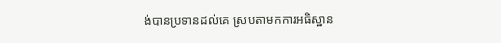ង់បានប្រទានដល់គេ ស្របតាមកការអធិស្ឋាន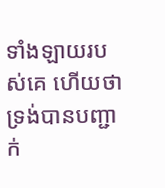ទាំងឡាយរបស់គេ ហើយថា ទ្រង់បានបញ្ជាក់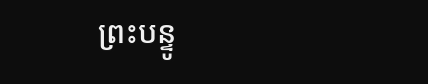ព្រះបន្ទូ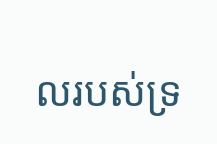លរបស់ទ្រ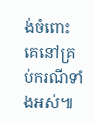ង់ចំពោះគេនៅគ្រប់ករណីទាំងអស់៕